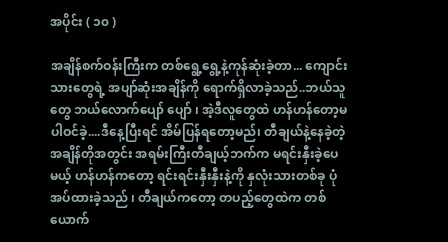အပိုင်း ( ၁၀ )

အချိန်စက်ဝန်းကြီးက တစ်ရွေ့ရွေ့နဲ့ကုန်ဆုံးခဲ့တာ... ကျောင်းသားတွေရဲ့ အပျာ်ဆုံးအချိန်ကို ရောက်ရှိလာခဲ့သည်..ဘယ်သူတွေ ဘယ်လောက်ပျော် ပျော် ၊ အဲ့ဒီလူတွေထဲ ဟန်ဟန်တော့မပါဝင်ခဲ့....ဒီနေ့ပြီးရင် အိမ်ပြန်ရတော့မည်၊ တီချယ်နဲ့နေခဲ့တဲ့ အချိန်တိုအတွင်း အရမ်းကြီးတီချယ့်ဘက်က မရင်းနှီးခဲ့ပေမယ့် ဟန်ဟန်ကတော့ ရင်းရင်းနှီးနှီးနဲ့ကို နှလုံးသားတစ်ခု ပုံအပ်ထားခဲ့သည် ၊ တီချယ်ကတော့ တပည့်တွေထဲက တစ်ယောက်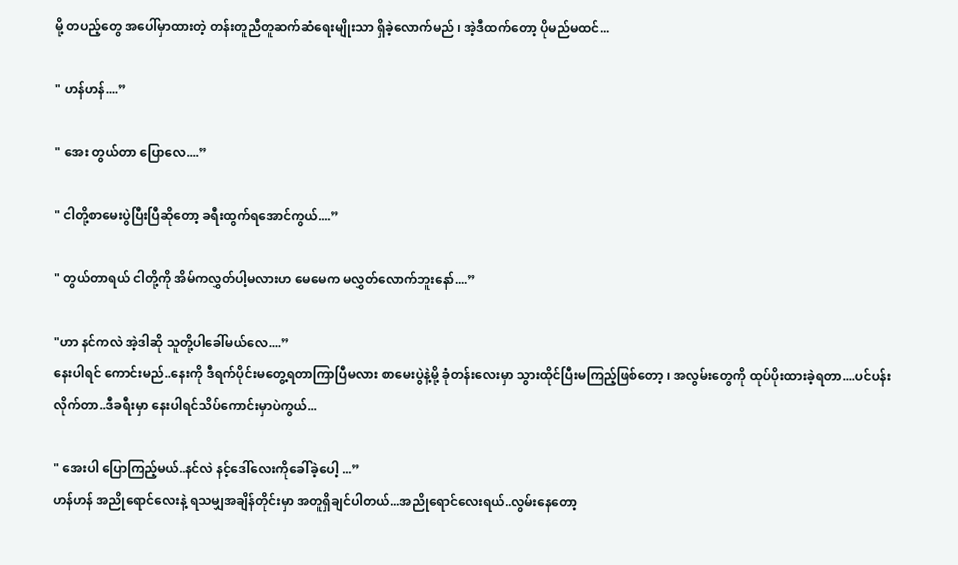မို့ တပည့်တွေ အပေါ်မှာထားတဲ့ တန်းတူညီတူဆက်ဆံရေးမျိုးသာ ရှိခဲ့လောက်မည် ၊ အဲ့ဒီထက်တော့ ပိုမည်မထင်...

" ဟန်ဟန်....”

" အေး တွယ်တာ ပြောလေ....”

" ငါတို့စာမေးပွဲပြီးပြီဆိုတော့ ခရီးထွက်ရအောင်ကွယ်....”

" တွယ်တာရယ် ငါတို့ကို အိမ်ကလွှတ်ပါ့မလားဟ မေမေက မလွှတ်လောက်ဘူးနော်....”

"ဟာ နင်ကလဲ အဲ့ဒါဆို သူတို့ပါခေါ်မယ်လေ....”
နေးပါရင် ကောင်းမည်..နေးကို ဒီရက်ပိုင်းမတွေ့ရတာကြာပြီမလား စာမေးပွဲနဲ့မို့ ခုံတန်းလေးမှာ သွားထိုင်ပြီးမကြည့်ဖြစ်တော့ ၊ အလွမ်းတွေကို ထုပ်ပိုးထားခဲ့ရတာ....ပင်ပန်းလိုက်တာ..ဒီခရီးမှာ နေးပါရင်သိပ်ကောင်းမှာပဲကွယ်...

" အေးပါ ပြောကြည့်မယ်..နင်လဲ နင့်ဒေါ်လေးကိုခေါ်ခဲ့ပေါ့ ...”
ဟန်ဟန် အညိုရောင်လေးနဲ့ ရသမျှအချိန်တိုင်းမှာ အတူရှိချင်ပါတယ်...အညိုရောင်လေးရယ်..လွမ်းနေတော့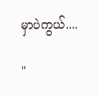မှာပဲကွယ်....

"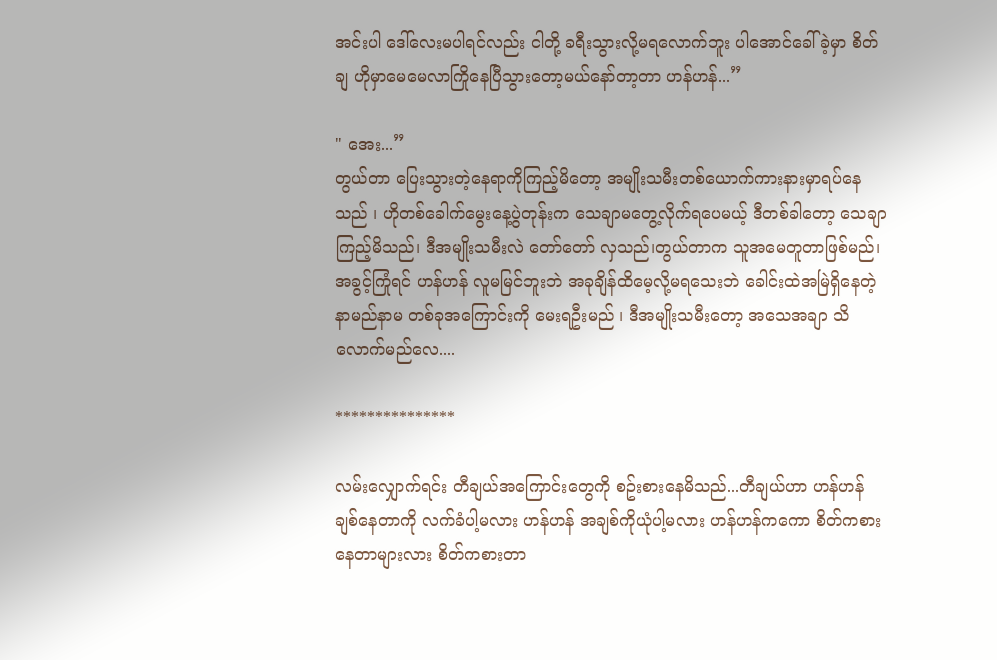အင်းပါ ဒေါ်လေးမပါရင်လည်း ငါတို့ ခရီးသွားလို့မရလောက်ဘူး ပါအောင်ခေါ်ခဲ့မှာ စိတ်ချ ဟိုမှာမေမေလာကြိုနေပြီသွားတော့မယ်နော်တာ့တာ ဟန်ဟန်...”

" အေး...”
တွယ်တာ ပြေးသွားတဲ့နေရာကိုကြည့်မိတော့ အမျိုးသမီးတစ်ယောက်ကားနားမှာရပ်နေသည် ၊ ဟိုတစ်ခေါက်မွေးနေ့ပွဲတုန်းက သေချာမတွေ့လိုက်ရပေမယ့် ဒီတစ်ခါတော့ သေချာကြည့်မိသည်၊ ဒီအမျိုးသမီးလဲ တော်တော် လှသည်၊တွယ်တာက သူအမေတူတာဖြစ်မည်၊ အခွင့်ကြုံရင် ဟန်ဟန် လူမမြင်ဘူးဘဲ အခုချိန်ထိမေ့လို့မရသေးဘဲ ခေါင်းထဲအမြဲရှိနေတဲ့ နာမည်နာမ တစ်ခုအကြောင်းကို မေးရဦးမည် ၊ ဒီအမျိုးသမီးတော့ အသေအချာ သိလောက်မည်လေ....

***************

လမ်းလျှောက်ရင်း တီချယ်အကြောင်းတွေကို စဥ်းစားနေမိသည်...တီချယ်ဟာ ဟန်ဟန် ချစ်နေတာကို လက်ခံပါ့မလား ဟန်ဟန် အချစ်ကိုယုံပါ့မလား ဟန်ဟန်ကကော စိတ်ကစားနေတာများလား စိတ်ကစားတာ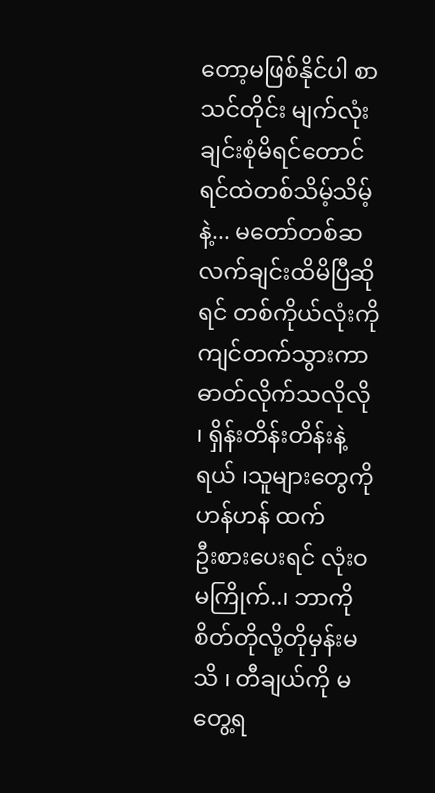တော့မဖြစ်နိုင်ပါ စာသင်တိုင်း မျက်လုံးချင်းစုံမိရင်တောင် ရင်ထဲတစ်သိမ့်သိမ့်နဲ့... မတော်တစ်ဆ လက်ချင်းထိမိပြီဆိုရင် တစ်ကိုယ်လုံးကို ကျင်တက်သွားကာ ဓာတ်လိုက်သလိုလို ၊ ရှိန်းတိန်းတိန်းနဲ့ရယ် ၊သူများတွေကို ဟန်ဟန် ထက်
ဦးစားပေးရင် လုံးဝမကြိုက်..၊ ဘာကို စိတ်တိုလို့တိုမှန်းမသိ ၊ တီချယ်ကို မတွေ့ရ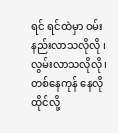ရင် ရင်ထဲမှာ ဝမ်းနည်းလာသလိုလို ၊ လွမ်းလာသလိုလို ၊ တစ်နေကုန် နေလိုထိုင်လို့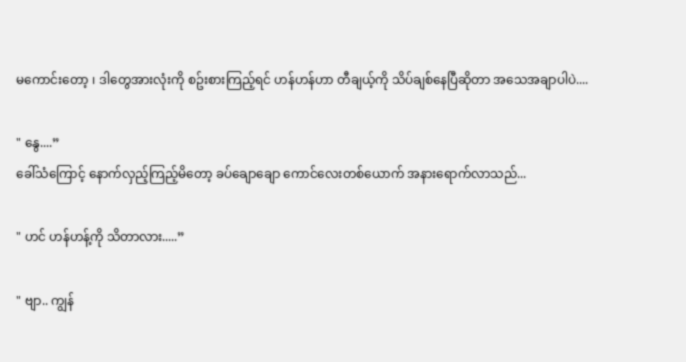မကောင်းတော့ ၊ ဒါတွေအားလုံးကို စဥ်းစားကြည့်ရင် ဟန်ဟန်ဟာ တီချယ့်ကို သိပ်ချစ်နေပြီဆိုတာ အသေအချာပါပဲ....

" နွေ....”
ခေါ်သံကြောင့် နောက်လှည့်ကြည့်မိတော့ ခပ်ချောချော ကောင်လေးတစ်ယောက် အနားရောက်လာသည်...

" ဟင် ဟန်ဟန့်ကို သိတာလား.....”

" ဗျာ.. ကျွန်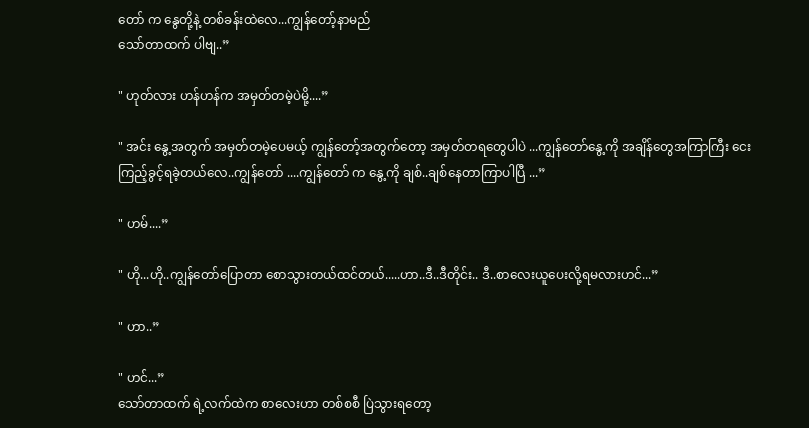တော် က နွေတို့နဲ့ တစ်ခန်းထဲလေ...ကျွန်တော့်နာမည်
သော်တာထက် ပါဗျ..”

" ဟုတ်လား ဟန်ဟန်က အမှတ်တမဲ့ပဲမို့....”

" အင်း နွေ့အတွက် အမှတ်တမဲ့ပေမယ့် ကျွန်တော့်အတွက်တော့ အမှတ်တရတွေပါပဲ ...ကျွန်တော်နွေ့ကို အချိန်တွေအကြာကြီး ငေးကြည့်ခွင့်ရခဲ့တယ်လေ..ကျွန်တော် ....ကျွန်တော် က နွေ့ကို ချစ်..ချစ်နေတာကြာပါပြီ ...”

" ဟမ်....”

" ဟို...ဟို..ကျွန်တော်ပြောတာ စောသွားတယ်ထင်တယ်.....ဟာ..ဒီ..ဒီတိုင်း.. ဒီ..စာလေးယူပေးလို့ရမလားဟင်...”

" ဟာ..”

" ဟင်...”
သော်တာထက် ရဲ့လက်ထဲက စာလေးဟာ တစ်စစီ ပြဲသွားရတော့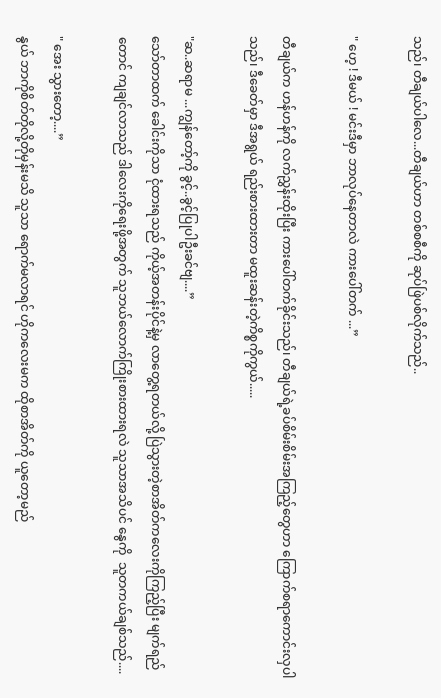သည်၊ တီချယ်ပါလေ...တီချယ်ဟာ တစ်စစီကို ဆုပ်ဖြဲပစ်လိုက်သည်..

" ဟေ့ ! ဒီမယ် ! မင်းဒီမှာ ဘာလုပ်နေတာလဲ ကားပေါ်တက် ...”

တီချယ်က ဟန်ဟန်ကို လက်ညွှန်းထိုးပြီး ကားပေါ်တက်ခိုင်းသည်၊ တီချယ်ရဲ့ခပ်စိမ်းစိမ်းအကြည့်တွေဟာ ကြောက်စရာကောင်းလှပါသည်၊ ဒီခေတ်မှာ ဒီအရွယ် ရည်းစားထားတာ မထူးဆန်းတဲ့ကိစ္စကိုကွယ်.....

"ဆ..ဆရာမ ...ကျွန်တော့်ကို ခွင့်..ခွင့်ပြုပါဦးခင်ဗျ....”
သော်တာထက် ခေါင်းကိုသာ ငုံထားရသည် ကိုယ့်အတန်းပိုင်နဲ့မှ လာတွေ့ရတယ်လို့ ပြဲသွားတဲ့စာအိတ်ကလေးကိုကြည့်ပြီး မျက်ရည်တောင် ကျချင်လာသည် ဒါလေးကိုရေးဖို့အတွက် သူဘယ်လောက်ကြိုးစားထားရလဲ သူသာအသိပင် နွေကို  သူတကယ်ချစ်သည်....

" အေး သွားတော့....”
နွယ် ဘာကိုစိတ်တိုလို့တိုမှန်းမသိ သူသာ ရောက်မလာရင် ဟိုကလေးမက ထိုစာအိတ်ကို ယူတော့မည်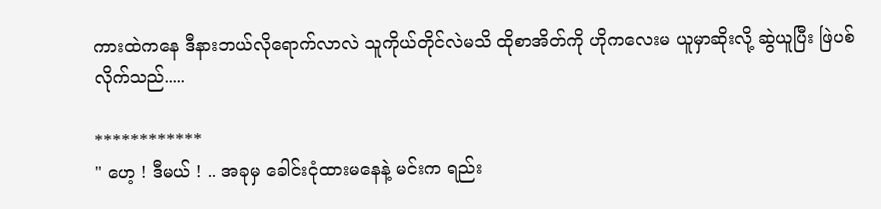ကားထဲကနေ ဒီနားဘယ်လိုရောက်လာလဲ သူကိုယ်တိုင်လဲမသိ ထိုစာအိတ်ကို ဟိုကလေးမ ယူမှာဆိုးလို့ ဆွဲယူပြီး ဖြဲပစ်လိုက်သည်.....

************
" ဟေ့ ! ဒီမယ် ! .. အခုမှ ခေါင်းငုံထားမနေနဲ့ မင်းက ရည်း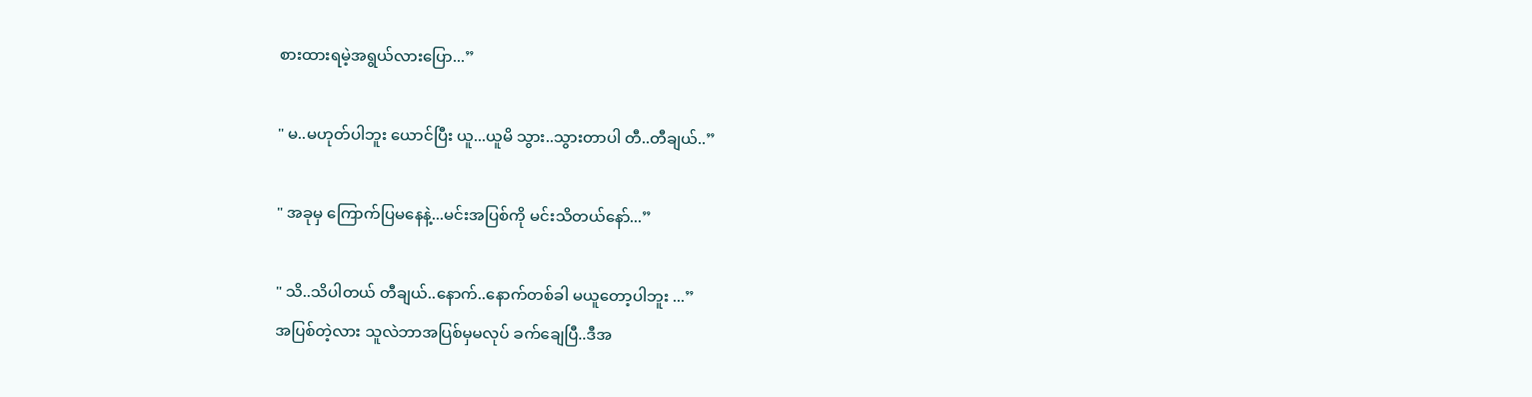စားထားရမဲ့အရွယ်လားပြော...”

" မ..မဟုတ်ပါဘူး ယောင်ပြီး ယူ...ယူမိ သွား..သွားတာပါ တီ..တီချယ်..”

" အခုမှ ကြောက်ပြမနေနဲ့...မင်းအပြစ်ကို မင်းသိတယ်နော်...”

" သိ..သိပါတယ် တီချယ်..နောက်..နောက်တစ်ခါ မယူတော့ပါဘူး ...”
အပြစ်တဲ့လား သူလဲဘာအပြစ်မှမလုပ် ခက်ချေပြီ..ဒီအ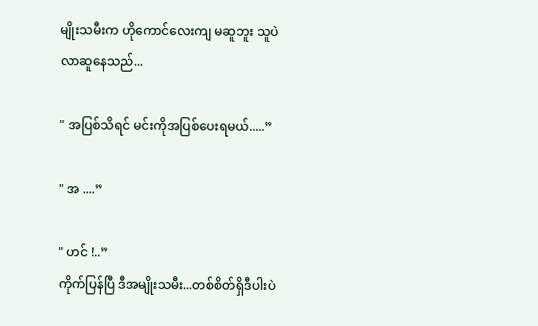မျိုးသမီးက ဟိုကောင်လေးကျ မဆူဘူး သူပဲလာဆူနေသည်...

" အပြစ်သိရင် မင်းကိုအပြစ်ပေးရမယ်.....”

" အ ....”

" ဟင် !..”
ကိုက်ပြန်ပြီ ဒီအမျိုးသမီး...တစ်စိတ်ရှိဒီပါးပဲ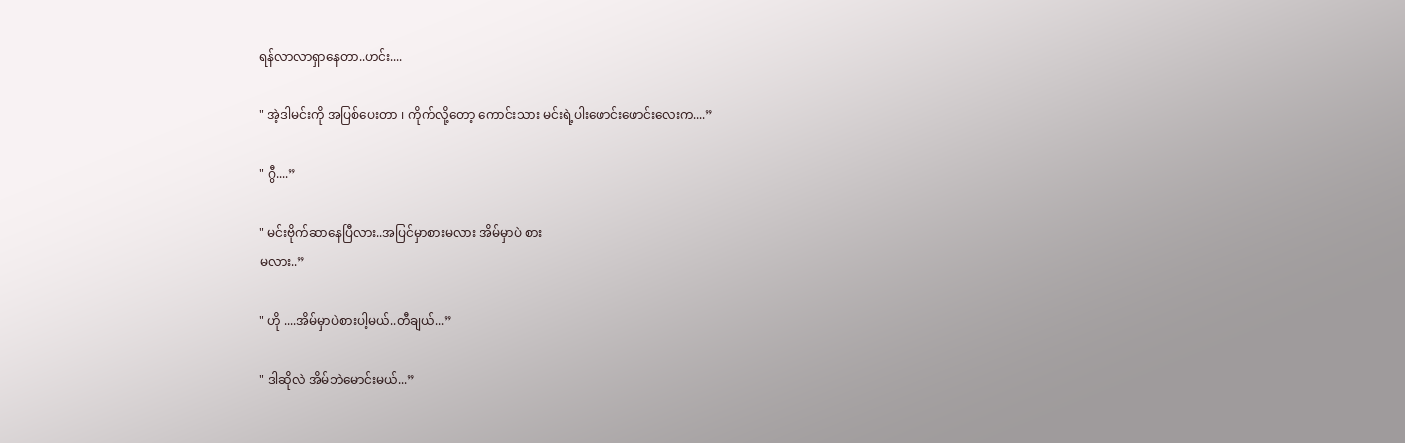ရန်လာလာရှာနေတာ..ဟင်း....

" အဲ့ဒါမင်းကို အပြစ်ပေးတာ ၊ ကိုက်လို့တော့ ကောင်းသား မင်းရဲ့ပါးဖောင်းဖောင်းလေးက....”

" ဂွီ....”

" မင်းဗိုက်ဆာနေပြီလား..အပြင်မှာစားမလား အိမ်မှာပဲ စား
မလား..”

" ဟို ....အိမ်မှာပဲစားပါ့မယ်..တီချယ်...”

" ဒါဆိုလဲ အိမ်ဘဲမောင်းမယ်...”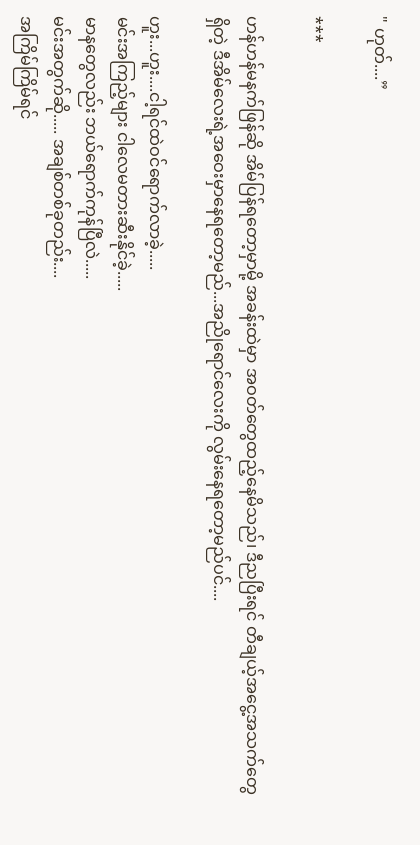" ဟုတ်....”

***

ဟန်ဟန်မနက်ဖြန်ဆို အိမ်ပြန်ရတော့မှာမို့ အခန်းထဲမှာ အဝတ်တွေထည့်နေမိသည်၊ ဒီညပြီးရင် တီချယ့်အငွေ့အသက်တွေရှိတဲ့ ဒီအိမ်လေးရဲ့အဝေးမှာနေရတော့မည်...အညိုရောင်လေးကို လွမ်းနေရတော့မည်ပင်....

ဟူး...ဟူး....ငါ့ရင်ထဲဝင်ရောက်လာခဲ့.....
မင်းအကြည့်များ ငါလေမတားဆီးနိုင်ခဲ့.....
မာနတွေလည်း ဘယ်ရောက်ကုန်ပြီလဲ.....
မင်းအတွက်ဆို..... အချစ်တစ်ခုတည်း....
အကြိမ်ကြိမ်ရင်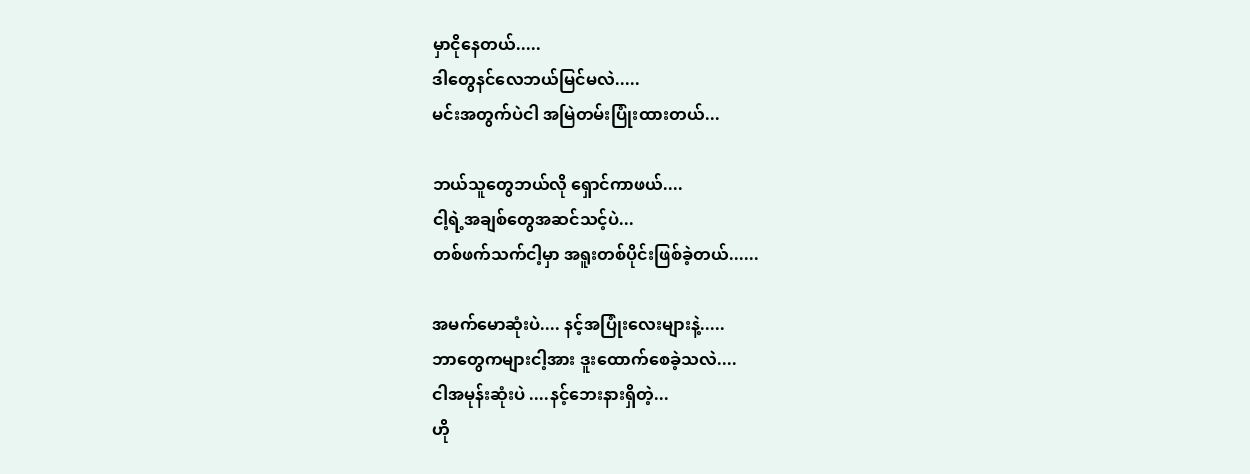မှာငိုနေတယ်.....
ဒါတွေနင်လေဘယ်မြင်မလဲ.....
မင်းအတွက်ပဲငါ အမြဲတမ်းပြုံးထားတယ်...

ဘယ်သူတွေဘယ်လို ရှောင်ကာဖယ်....
ငါ့ရဲ့အချစ်တွေအဆင်သင့်ပဲ...
တစ်ဖက်သက်ငါ့မှာ အရူးတစ်ပိုင်းဖြစ်ခဲ့တယ်......

အမက်မောဆုံးပဲ.... နင့်အပြုံးလေးများနဲ့.....
ဘာတွေကများငါ့အား ဒူးထောက်စေခဲ့သလဲ....
ငါအမုန်းဆုံးပဲ ....နင့်ဘေးနားရှိတဲ့...
ဟို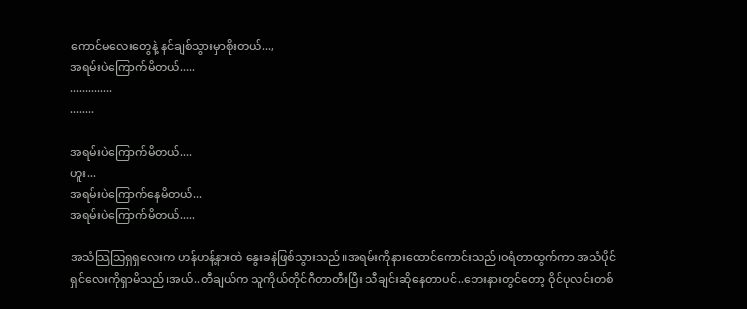ကောင်မလေးတွေနဲ့ နင်ချစ်သွားမှာစိုးတယ်...,
အရမ်းပဲကြောက်မိတယ်.....
..............
........

အရမ်းပဲကြောက်မိတယ်....
ဟူး...
အရမ်းပဲကြောက်နေမိတယ်...
အရမ်းပဲကြောက်မိတယ်.....

အသံသြသြရှရှလေးက ဟန်ဟန့်နားထဲ နွေးခနဲဖြစ်သွားသည်။အရမ်းကိုနားထောင်ကောင်းသည်၊ဝရံတာထွက်ကာ အသံပိုင်ရှင်လေးကိုရှာမိသည်၊အယ်..တီချယ်က သူကိုယ်တိုင်ဂီတာတီးပြီး သီချင်းဆိုနေတာပင်..ဘေးနားတွင်တော့ ဝိုင်ပုလင်းတစ်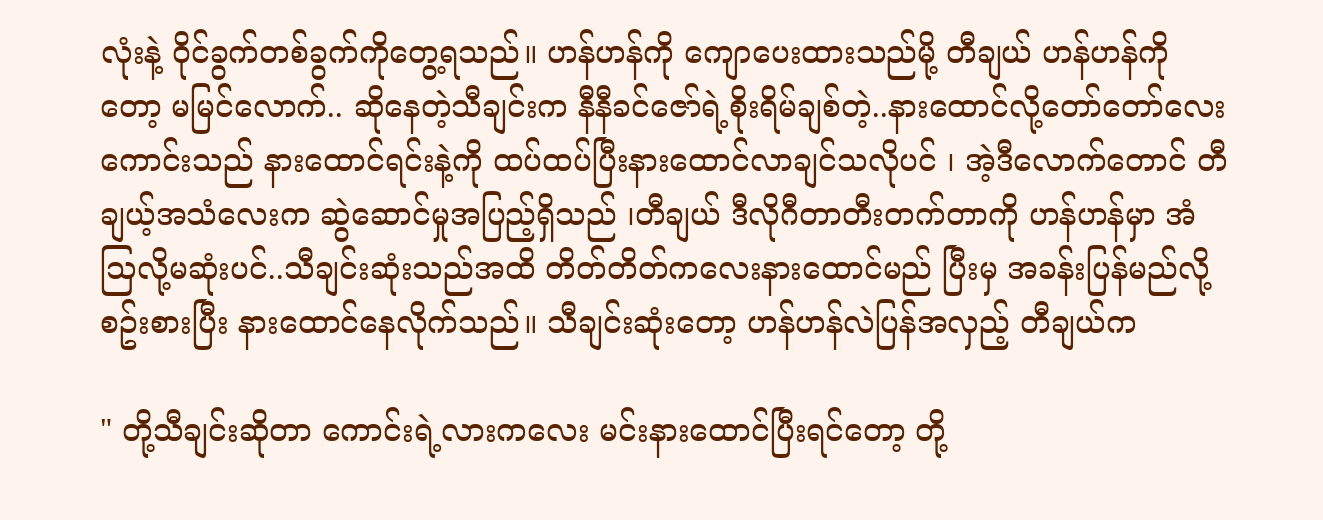လုံးနဲ့ ဝိုင်ခွက်တစ်ခွက်ကိုတွေ့ရသည်။ ဟန်ဟန်ကို ကျောပေးထားသည်မို့ တီချယ် ဟန်ဟန်ကိုတော့ မမြင်လောက်.. ဆိုနေတဲ့သီချင်းက နီနီခင်ဇော်ရဲ့စိုးရိမ်ချစ်တဲ့..နားထောင်လို့တော်တော်လေးကောင်းသည် နားထောင်ရင်းနဲ့ကို ထပ်ထပ်ပြီးနားထောင်လာချင်သလိုပင် ၊ အဲ့ဒီလောက်တောင် တီချယ့်အသံလေးက ဆွဲဆောင်မှုအပြည့်ရှိသည် ၊တီချယ် ဒီလိုဂီတာတီးတက်တာကို ဟန်ဟန်မှာ အံသြလို့မဆုံးပင်..သီချင်းဆုံးသည်အထိ တိတ်တိတ်ကလေးနားထောင်မည် ပြီးမှ အခန်းပြန်မည်လို့စဥ်းစားပြီး နားထောင်နေလိုက်သည်။ သီချင်းဆုံးတော့ ဟန်ဟန်လဲပြန်အလှည့် တီချယ်က

" တို့သီချင်းဆိုတာ ကောင်းရဲ့လားကလေး မင်းနားထောင်ပြီးရင်တော့ တို့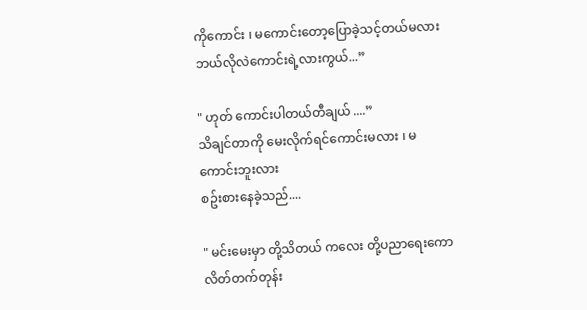ကိုကောင်း ၊ မကောင်းတော့ပြောခဲ့သင့်တယ်မလား ဘယ်လိုလဲကောင်းရဲ့လားကွယ်...”

" ဟုတ် ကောင်းပါတယ်တီချယ် ....”
သိချင်တာကို မေးလိုက်ရင်ကောင်းမလား ၊ မကောင်းဘူးလား
စဥ်းစားနေခဲ့သည်....

" မင်းမေးမှာ တို့သိတယ် ကလေး တို့ပညာရေးကောလိတ်တက်တုန်း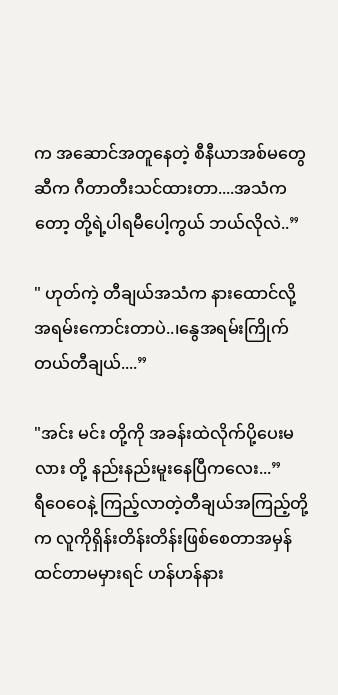က အဆောင်အတူနေတဲ့ စီနီယာအစ်မတွေဆီက ဂီတာတီးသင်ထားတာ....အသံကတော့ တို့ရဲ့ပါရမီပေါ့ကွယ် ဘယ်လိုလဲ..”

" ဟုတ်ကဲ့ တီချယ်အသံက နားထောင်လို့အရမ်းကောင်းတာပဲ..၊နွေအရမ်းကြိုက်တယ်တီချယ်....”

"အင်း မင်း တို့ကို အခန်းထဲလိုက်ပို့ပေးမလား တို့ နည်းနည်းမူးနေပြီကလေး...”
ရီဝေဝေနဲ့ ကြည့်လာတဲ့တီချယ်အကြည့်တို့က လူကိုရှိန်းတိန်းတိန်းဖြစ်စေတာအမှန် ထင်တာမမှားရင် ဟန်ဟန်နား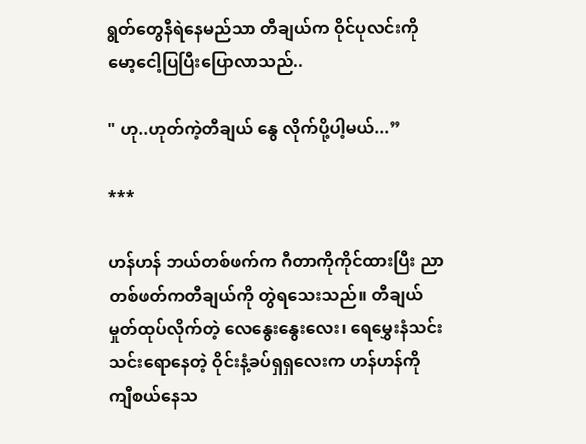ရွတ်တွေနီရဲနေမည်သာ တီချယ်က ဝိုင်ပုလင်းကို မော့ငေါ့ပြပြီးပြောလာသည်..

" ဟု..ဟုတ်ကဲ့တီချယ် နွေ လိုက်ပို့ပါ့မယ်...”

***

ဟန်ဟန် ဘယ်တစ်ဖက်က ဂီတာကိုကိုင်ထားပြီး ညာတစ်ဖတ်ကတီချယ်ကို တွဲရသေးသည်။ တီချယ်မှုတ်ထုပ်လိုက်တဲ့ လေနွေးနွေးလေး၊ ရေမွှေးနံသင်းသင်းရောနေတဲ့ ဝိုင်းနံ့ခပ်ရှရှလေးက ဟန်ဟန်ကို ကျီစယ်နေသ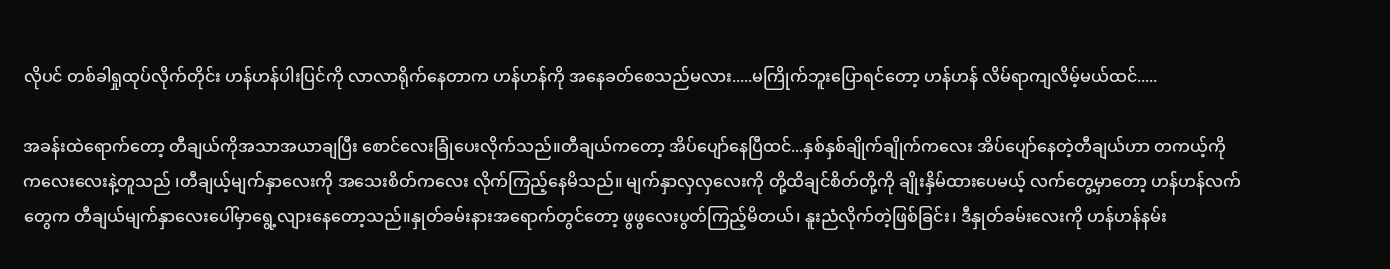လိုပင် တစ်ခါရှုထုပ်လိုက်တိုင်း ဟန်ဟန်ပါးပြင်ကို လာလာရိုက်နေတာက ဟန်ဟန်ကို အနေခတ်စေသည်မလား.....မကြိုက်ဘူးပြောရင်တော့ ဟန်ဟန် လိမ်ရာကျလိမ့်မယ်ထင်.....

အခန်းထဲရောက်တော့ တီချယ်ကိုအသာအယာချပြီး စောင်လေးခြုံပေးလိုက်သည်။တီချယ်ကတော့ အိပ်ပျော်နေပြီထင်...နှစ်နှစ်ချိုက်ချိုက်ကလေး အိပ်ပျော်နေတဲ့တီချယ်ဟာ တကယ့်ကို ကလေးလေးနဲ့တူသည် ၊တီချယ့်မျက်နှာလေးကို အသေးစိတ်ကလေး လိုက်ကြည့်နေမိသည်။ မျက်နှာလှလှလေးကို တို့ထိချင်စိတ်တို့ကို ချိုးနှိမ်ထားပေမယ့် လက်တွေ့မှာတော့ ဟန်ဟန်လက်တွေက တီချယ်မျက်နှာလေးပေါ်မှာရွေ့လျားနေတော့သည်။နှုတ်ခမ်းနားအရောက်တွင်တော့ ဖွဖွလေးပွတ်ကြည့်မိတယ်၊ နူးညံလိုက်တဲ့ဖြစ်ခြင်း၊ ဒီနှုတ်ခမ်းလေးကို ဟန်ဟန်နမ်း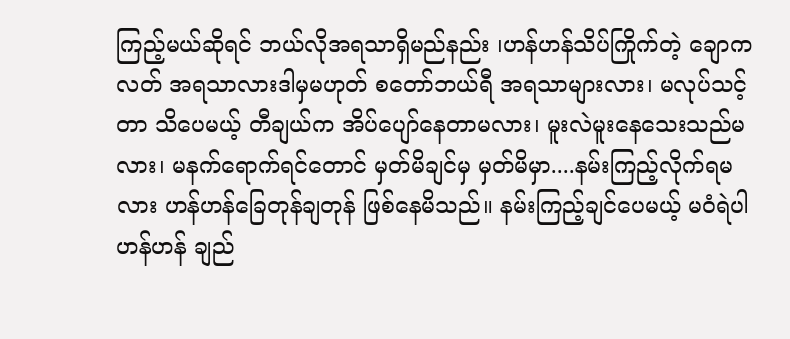ကြည့်မယ်ဆိုရင် ဘယ်လိုအရသာရှိမည်နည်း ၊ဟန်ဟန်သိပ်ကြိုက်တဲ့ ချောကလတ် အရသာလားဒါမှမဟုတ် စတော်ဘယ်ရီ အရသာများလား၊ မလုပ်သင့်တာ သိပေမယ့် တီချယ်က အိပ်ပျော်နေတာမလား၊ မူးလဲမူးနေသေးသည်မလား၊ မနက်ရောက်ရင်တောင် မှတ်မိချင်မှ မှတ်မိမှာ....နမ်းကြည့်လိုက်ရမလား ဟန်ဟန်ခြေတုန်ချတုန် ဖြစ်နေမိသည်။ နမ်းကြည့်ချင်ပေမယ့် မဝံရဲပါ ဟန်ဟန် ချည်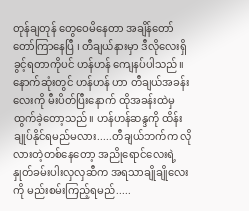တုန်ချတုန် တွေဝေမိနေတာ အချိန်တော်တော်ကြာနေပြီ ၊ တီချယ်နားမှာ ဒီလိုလေးရှိခွင့်ရတာကိုပင် ဟန်ဟန် ကျေနပ်ပါသည်။ နောက်ဆုံးတွင် ဟန်ဟန် ဟာ တီချယ်အခန်းလေးကို မီးပိတ်ပြီးနောက် ထိုအခန်းထဲမှ ထွက်ခဲ့တော့သည်။ ဟန်ဟန်ဆန္ဒကို ထိန်းချုပ်နိုင်ရမည်မလား.....တီချယ်ဘက်က လိုလားတဲ့တစ်နေတော့ အညိုရောင်လေးရဲ့နှုတ်ခမ်းပါးလှလှဆီက အရသာချိုချိုလေးကို မည်းစမ်းကြည့်ရမည်.....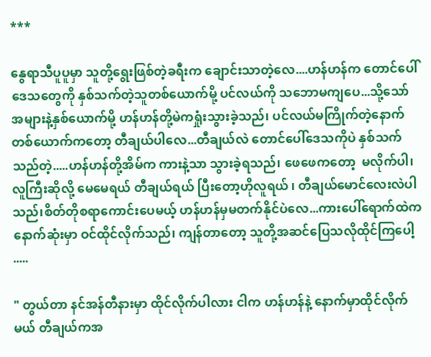***

နွေရာသီပူပူမှာ သူတို့ရွေးဖြစ်တဲ့ခရီးက ချောင်းသာတဲ့လေ....ဟန်ဟန်က တောင်ပေါ်ဒေသတွေကို နှစ်သက်တဲ့သူတစ်ယောက်မို့ ပင်လယ်ကို သဘောမကျပေ...သို့သော် အများနဲ့နှစ်ယောက်မို့ ဟန်ဟန်တို့မဲကရှုံးသွားခဲ့သည်၊ ပင်လယ်မကြိုက်တဲ့နောက်တစ်ယောက်ကတော့ တီချယ်ပါလေ...တီချယ်လဲ တောင်ပေါ်ဒေသကိုပဲ နှစ်သက်သည်တဲ့.....ဟန်ဟန်တို့အိမ်က ကားနဲ့သာ သွားခဲ့ရသည်၊ ဖေဖေကတော့  မလိုက်ပါ၊ လူကြီးဆိုလို့ မေမေရယ် တီချယ်ရယ် ပြီးတော့ဟိုလူရယ် ၊ တီချယ်မောင်လေးလဲပါသည်၊စိတ်တိုစရာကောင်းပေမယ့် ဟန်ဟန်မှမတက်နိုင်ပဲလေ...ကားပေါ်ရောက်ထဲက နောက်ဆုံးမှာ ဝင်ထိုင်လိုက်သည်၊ ကျန်တာတော့ သူတို့အဆင်ပြေသလိုထိုင်ကြပေါ့ .....

" တွယ်တာ နင်အန်တီနားမှာ ထိုင်လိုက်ပါလား ငါက ဟန်ဟန်နဲ့ နောက်မှာထိုင်လိုက်မယ် တီချယ်ကအ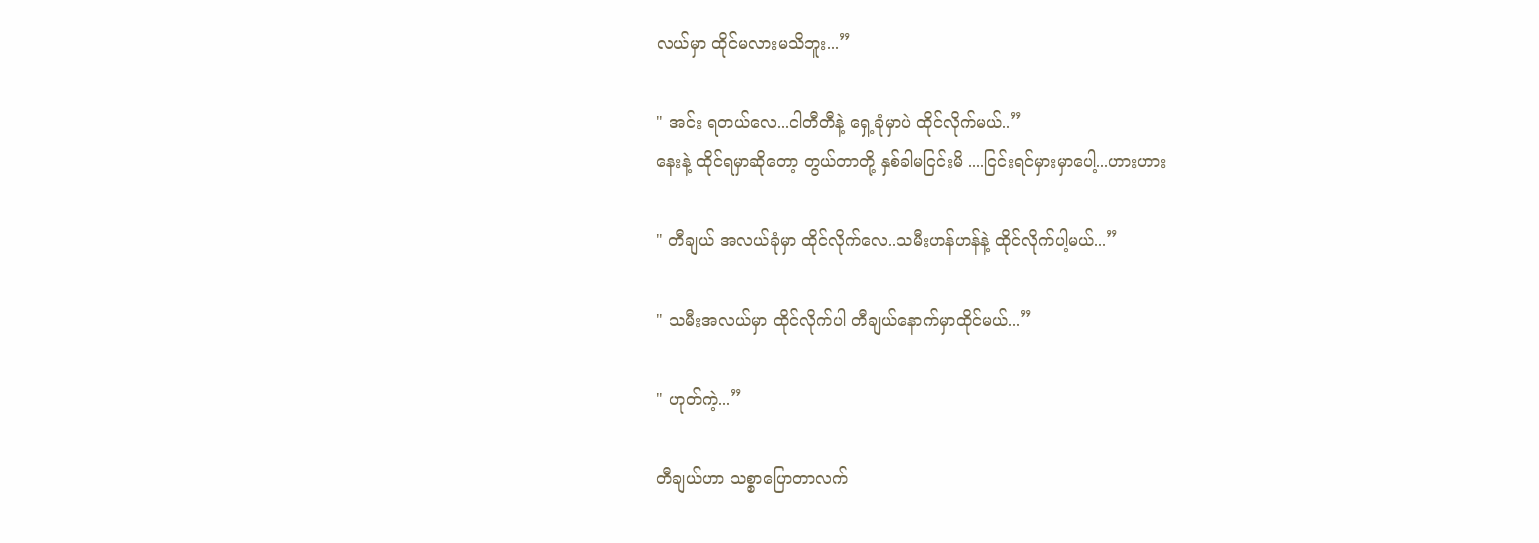လယ်မှာ ထိုင်မလားမသိဘူး...”

" အင်း ရတယ်လေ...ငါတီတီနဲ့ ရှေ့ခုံမှာပဲ ထိုင်လိုက်မယ်..”
နေးနဲ့ ထိုင်ရမှာဆိုတော့ တွယ်တာတို့ နှစ်ခါမငြင်းမိ ....ငြင်းရင်မှားမှာပေါ့...ဟားဟား

" တီချယ် အလယ်ခုံမှာ ထိုင်လိုက်လေ..သမီးဟန်ဟန်နဲ့ ထိုင်လိုက်ပါ့မယ်...”

" သမီးအလယ်မှာ ထိုင်လိုက်ပါ တီချယ်နောက်မှာထိုင်မယ်...”

" ဟုတ်ကဲ့...”

တီချယ်ဟာ သစ္စာပြောတာလက်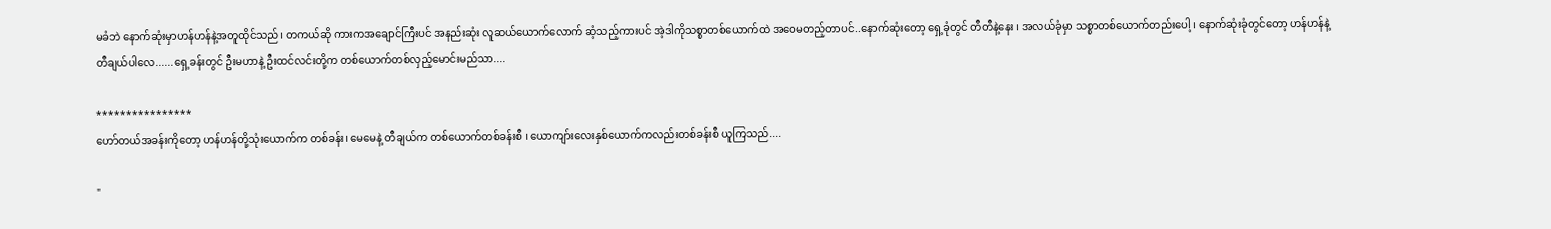မခံဘဲ နောက်ဆုံးမှာဟန်ဟန်နဲ့အတူထိုင်သည်၊ တကယ်ဆို ကားကအချောင်ကြီးပင် အနည်းဆုံး လူဆယ်ယောက်လောက် ဆံ့သည့်ကားပင် အဲ့ဒါကိုသစ္စာတစ်ယောက်ထဲ အဝေမတည့်တာပင်..နောက်ဆုံးတော့ ရှေ့ခုံတွင် တီတီနဲ့နေး ၊ အလယ်ခုံမှာ သစ္စာတစ်ယောက်တည်းပေါ့ ၊ နောက်ဆုံးခုံတွင်တော့ ဟန်ဟန်နဲ့တီချယ်ပါလေ......ရှေ့ခန်းတွင် ဦးမဟာနဲ့ ဦးထင်လင်းတို့က တစ်ယောက်တစ်လှည့်မောင်းမည်သာ....

****************
ဟော်တယ်အခန်းကိုတော့ ဟန်ဟန်တို့သုံးယောက်က တစ်ခန်း၊ မေမေနဲ့ တီချယ်က တစ်ယောက်တစ်ခန်းစီ ၊ ယောကျာ်းလေးနှစ်ယောက်ကလည်းတစ်ခန်းစီ ယူကြသည်....

"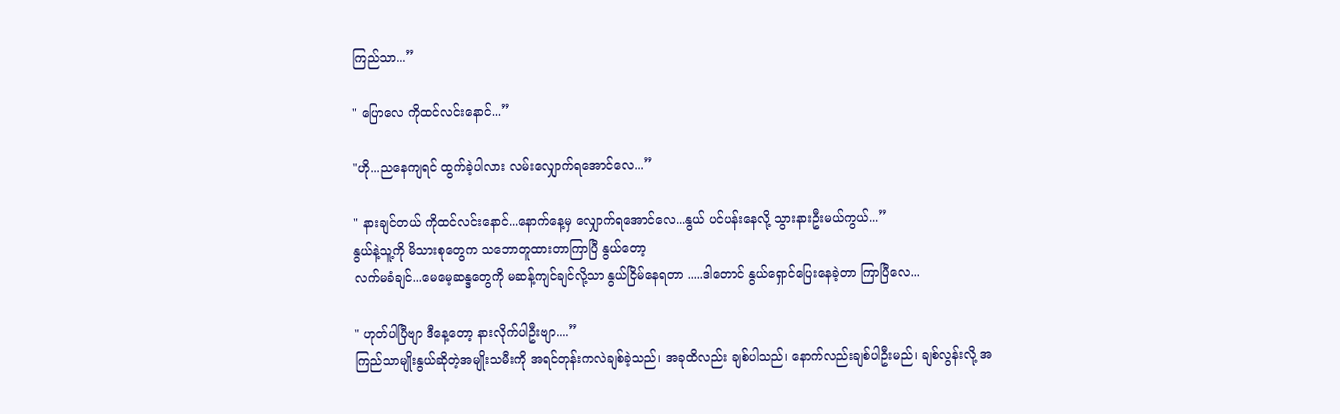ကြည်သာ...”

" ပြောလေ ကိုထင်လင်းနောင်...”

"ဟို...ညနေကျရင် ထွက်ခဲ့ပါလား လမ်းလျှောက်ရအောင်လေ...”

" နားချင်တယ် ကိုထင်လင်းနောင်...နောက်နေ့မှ လျှောက်ရအောင်လေ...နွယ် ပင်ပန်းနေလို့ သွားနားဦးမယ်ကွယ်...”
နွယ်နဲ့သူ့ကို မိသားစုတွေက သဘောတူထားတာကြာပြီ နွယ်တော့
လက်မခံချင်...မေမေ့ဆန္ဒတွေကို မဆန့်ကျင်ချင်လို့သာ နွယ်ငြိမ်နေရတာ .....ဒါတောင် နွယ်ရှောင်ပြေးနေခဲ့တာ ကြာပြီလေ...

" ဟုတ်ပါပြီဗျာ ဒီနေ့တော့ နားလိုက်ပါဦးဗျာ....”
ကြည်သာမျိုးနွယ်ဆိုတဲ့အမျိုးသမီးကို အရင်တုန်းကလဲချစ်ခဲ့သည်၊ အခုထိလည်း ချစ်ပါသည်၊ နောက်လည်းချစ်ပါဦးမည်၊ ချစ်လွန်းလို့ အ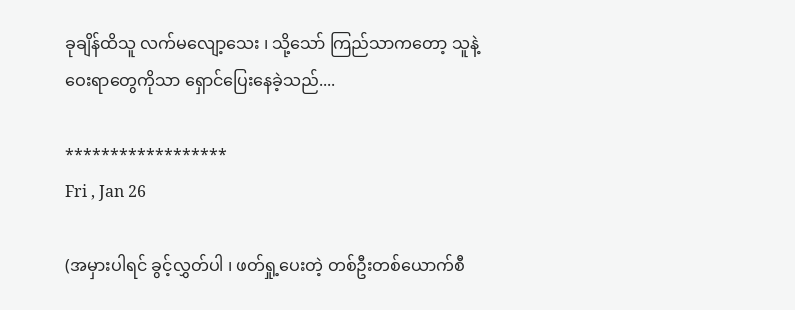ခုချိန်ထိသူ လက်မလျော့သေး ၊ သို့သော် ကြည်သာကတော့ သူနဲ့ဝေးရာတွေကိုသာ ရှောင်ပြေးနေခဲ့သည်....

******************
Fri , Jan 26

(အမှားပါရင် ခွင့်လွှတ်ပါ ၊ ဖတ်ရှု့ပေးတဲ့ တစ်ဦးတစ်ယောက်စီ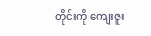တိုင်းကို ကျေးဇူး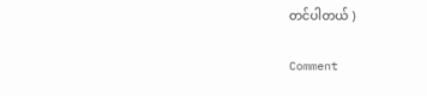တင်ပါတယ် )

Comment